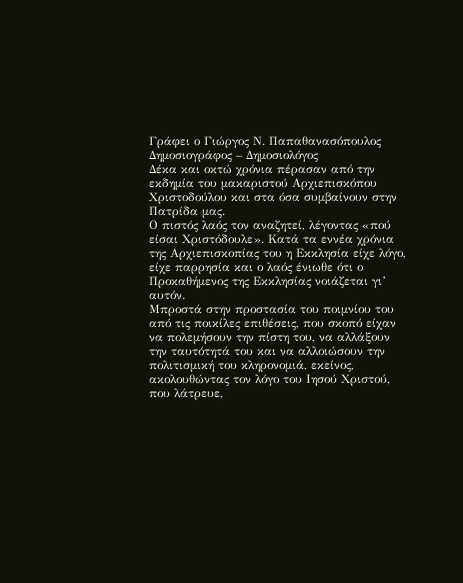Γράφει ο Γιώργος Ν. Παπαθανασόπουλος
Δημοσιογράφος – Δημοσιολόγος
Δέκα και οκτώ χρόνια πέρασαν από την εκδηµία του µακαριστού Αρχιεπισκόπου Χριστοδούλου και στα όσα συµβαίνουν στην Πατρίδα µας.
Ο πιστός λαός τον αναζητεί, λέγοντας «πού είσαι Χριστόδουλε». Κατά τα εννέα χρόνια της Αρχιεπισκοπίας του η Εκκλησία είχε λόγο, είχε παρρησία και ο λαός ένιωθε ότι ο Προκαθήµενος της Εκκλησίας νοιάζεται γι’ αυτόν.
Μπροστά στην προστασία του ποιµνίου του από τις ποικίλες επιθέσεις, που σκοπό είχαν να πολεµήσουν την πίστη του, να αλλάξουν την ταυτότητά του και να αλλοιώσουν την πολιτισµική του κληρονοµιά, εκείνος, ακολουθώντας τον λόγο του Ιησού Χριστού, που λάτρευε,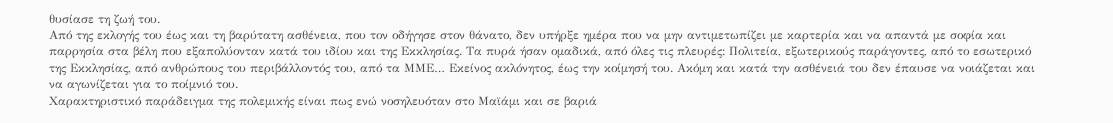θυσίασε τη ζωή του.
Από της εκλογής του έως και τη βαρύτατη ασθένεια, που τον οδήγησε στον θάνατο, δεν υπήρξε ηµέρα που να µην αντιµετωπίζει µε καρτερία και να απαντά µε σοφία και παρρησία στα βέλη που εξαπολύονταν κατά του ιδίου και της Εκκλησίας. Τα πυρά ήσαν οµαδικά, από όλες τις πλευρές: Πολιτεία, εξωτερικούς παράγοντες, από το εσωτερικό της Εκκλησίας, από ανθρώπους του περιβάλλοντός του, από τα ΜΜΕ… Εκείνος ακλόνητος, έως την κοίµησή του. Ακόµη και κατά την ασθένειά του δεν έπαυσε να νοιάζεται και να αγωνίζεται για το ποίµνιό του.
Χαρακτηριστικό παράδειγµα της πολεµικής είναι πως ενώ νοσηλευόταν στο Μαϊάµι και σε βαριά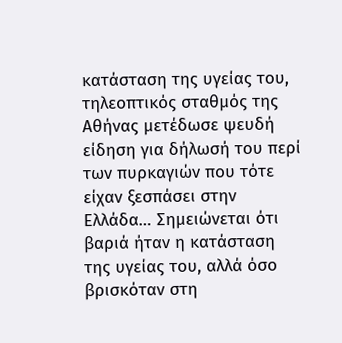κατάσταση της υγείας του, τηλεοπτικός σταθµός της Αθήνας µετέδωσε ψευδή είδηση για δήλωσή του περί των πυρκαγιών που τότε είχαν ξεσπάσει στην Ελλάδα… Σηµειώνεται ότι βαριά ήταν η κατάσταση της υγείας του, αλλά όσο βρισκόταν στη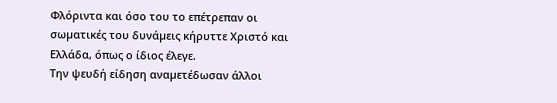Φλόριντα και όσο του το επέτρεπαν οι σωµατικές του δυνάµεις κήρυττε Χριστό και Ελλάδα, όπως ο ίδιος έλεγε.
Την ψευδή είδηση αναµετέδωσαν άλλοι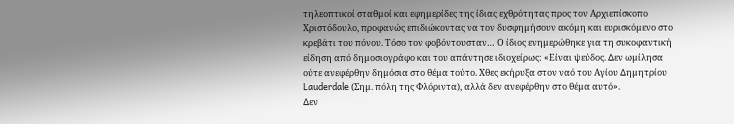τηλεοπτικοί σταθµοί και εφηµερίδες της ίδιας εχθρότητας προς τον Αρχιεπίσκοπο Χριστόδουλο, προφανώς επιδιώκοντας να τον δυσφηµήσουν ακόµη και ευρισκόµενο στο κρεβάτι του πόνου. Τόσο τον φοβόντουσταν… Ο ίδιος ενηµερώθηκε για τη συκοφαντική είδηση από δηµοσιογράφο και του απάντησε ιδιοχείρως: «Είναι ψεύδος. ∆εν ωµίλησα ούτε ανεφέρθην δηµόσια στο θέµα τούτο. Χθες εκήρυξα στον ναό του Αγίου ∆ηµητρίου Lauderdale (Σηµ. πόλη της Φλόριντα), αλλά δεν ανεφέρθην στο θέµα αυτό».
∆εν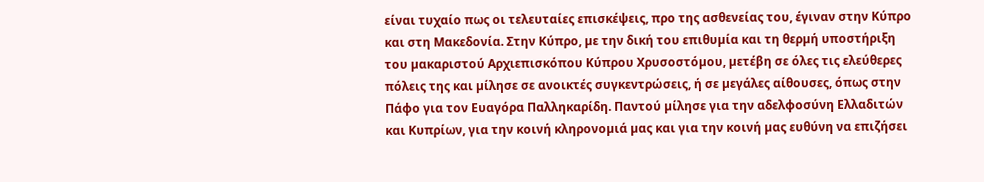είναι τυχαίο πως οι τελευταίες επισκέψεις, προ της ασθενείας του, έγιναν στην Κύπρο και στη Μακεδονία. Στην Κύπρο, µε την δική του επιθυµία και τη θερµή υποστήριξη του µακαριστού Αρχιεπισκόπου Κύπρου Χρυσοστόµου, µετέβη σε όλες τις ελεύθερες πόλεις της και µίλησε σε ανοικτές συγκεντρώσεις, ή σε µεγάλες αίθουσες, όπως στην Πάφο για τον Ευαγόρα Παλληκαρίδη. Παντού µίλησε για την αδελφοσύνη Ελλαδιτών και Κυπρίων, για την κοινή κληρονοµιά µας και για την κοινή µας ευθύνη να επιζήσει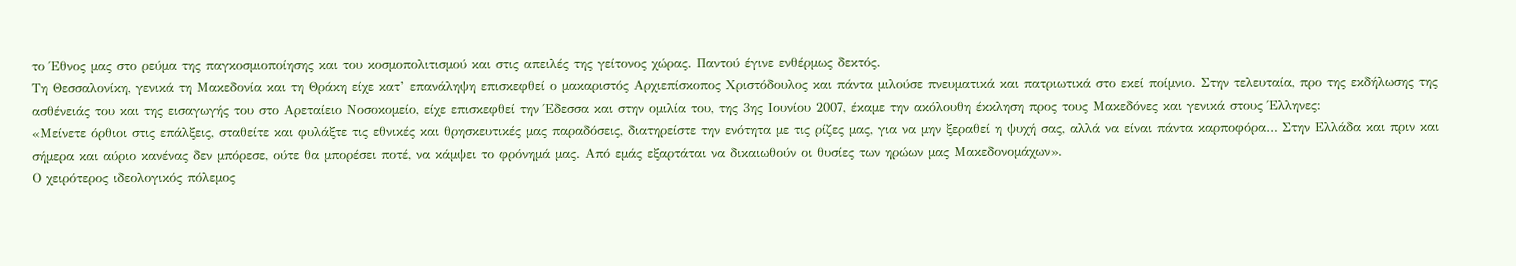το Έθνος µας στο ρεύµα της παγκοσµιοποίησης και του κοσµοπολιτισµού και στις απειλές της γείτονος χώρας. Παντού έγινε ενθέρµως δεκτός.
Τη Θεσσαλονίκη, γενικά τη Μακεδονία και τη Θράκη είχε κατ’ επανάληψη επισκεφθεί ο µακαριστός Αρχιεπίσκοπος Χριστόδουλος και πάντα µιλούσε πνευµατικά και πατριωτικά στο εκεί ποίµνιο. Στην τελευταία, προ της εκδήλωσης της ασθένειάς του και της εισαγωγής του στο Αρεταίειο Νοσοκοµείο, είχε επισκεφθεί την Έδεσσα και στην οµιλία του, της 3ης Ιουνίου 2007, έκαµε την ακόλουθη έκκληση προς τους Μακεδόνες και γενικά στους Έλληνες:
«Μείνετε όρθιοι στις επάλξεις, σταθείτε και φυλάξτε τις εθνικές και θρησκευτικές µας παραδόσεις, διατηρείστε την ενότητα µε τις ρίζες µας, για να µην ξεραθεί η ψυχή σας, αλλά να είναι πάντα καρποφόρα… Στην Ελλάδα και πριν και σήµερα και αύριο κανένας δεν µπόρεσε, ούτε θα µπορέσει ποτέ, να κάµψει το φρόνηµά µας. Από εµάς εξαρτάται να δικαιωθούν οι θυσίες των ηρώων µας Μακεδονοµάχων».
Ο χειρότερος ιδεολογικός πόλεµος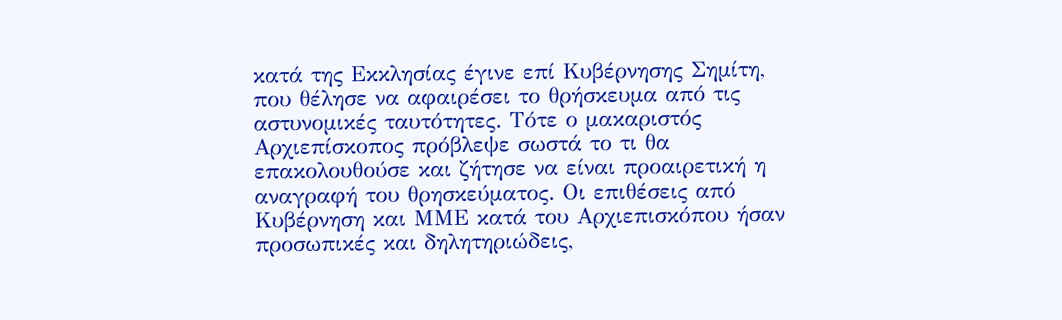κατά της Εκκλησίας έγινε επί Κυβέρνησης Σηµίτη, που θέλησε να αφαιρέσει το θρήσκευµα από τις αστυνοµικές ταυτότητες. Τότε ο µακαριστός Αρχιεπίσκοπος πρόβλεψε σωστά το τι θα επακολουθούσε και ζήτησε να είναι προαιρετική η αναγραφή του θρησκεύµατος. Οι επιθέσεις από Κυβέρνηση και ΜΜΕ κατά του Αρχιεπισκόπου ήσαν προσωπικές και δηλητηριώδεις,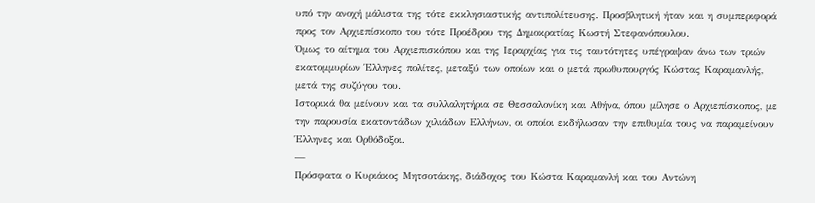υπό την ανοχή µάλιστα της τότε εκκλησιαστικής αντιπολίτευσης. Προσβλητική ήταν και η συµπεριφορά προς τον Αρχιεπίσκοπο του τότε Προέδρου της ∆ηµοκρατίας Κωστή Στεφανόπουλου.
Όµως το αίτηµα του Αρχιεπισκόπου και της Ιεραρχίας για τις ταυτότητες υπέγραψαν άνω των τριών εκατοµµυρίων Έλληνες πολίτες, µεταξύ των οποίων και ο µετά πρωθυπουργός Κώστας Καραµανλής, µετά της συζύγου του.
Ιστορικά θα µείνουν και τα συλλαλητήρια σε Θεσσαλονίκη και Αθήνα, όπου µίλησε ο Αρχιεπίσκοπος, µε την παρουσία εκατοντάδων χιλιάδων Ελλήνων, οι οποίοι εκδήλωσαν την επιθυµία τους να παραµείνουν Έλληνες και Ορθόδοξοι.
—
Πρόσφατα ο Κυριάκος Μητσοτάκης, διάδοχος του Κώστα Καραµανλή και του Αντώνη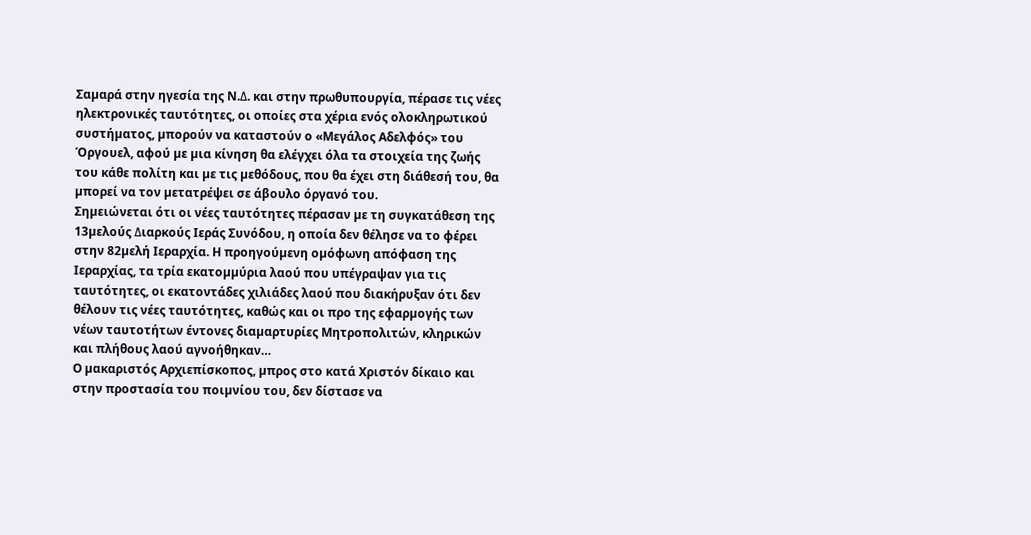Σαµαρά στην ηγεσία της Ν.∆. και στην πρωθυπουργία, πέρασε τις νέες ηλεκτρονικές ταυτότητες, οι οποίες στα χέρια ενός ολοκληρωτικού συστήµατος, µπορούν να καταστούν ο «Μεγάλος Αδελφός» του Όργουελ, αφού µε µια κίνηση θα ελέγχει όλα τα στοιχεία της ζωής του κάθε πολίτη και µε τις µεθόδους, που θα έχει στη διάθεσή του, θα µπορεί να τον µετατρέψει σε άβουλο όργανό του.
Σηµειώνεται ότι οι νέες ταυτότητες πέρασαν µε τη συγκατάθεση της 13µελούς ∆ιαρκούς Ιεράς Συνόδου, η οποία δεν θέλησε να το φέρει στην 82µελή Ιεραρχία. Η προηγούµενη οµόφωνη απόφαση της Ιεραρχίας, τα τρία εκατοµµύρια λαού που υπέγραψαν για τις ταυτότητες, οι εκατοντάδες χιλιάδες λαού που διακήρυξαν ότι δεν θέλουν τις νέες ταυτότητες, καθώς και οι προ της εφαρµογής των νέων ταυτοτήτων έντονες διαµαρτυρίες Μητροπολιτών, κληρικών και πλήθους λαού αγνοήθηκαν…
Ο µακαριστός Αρχιεπίσκοπος, µπρος στο κατά Χριστόν δίκαιο και στην προστασία του ποιµνίου του, δεν δίστασε να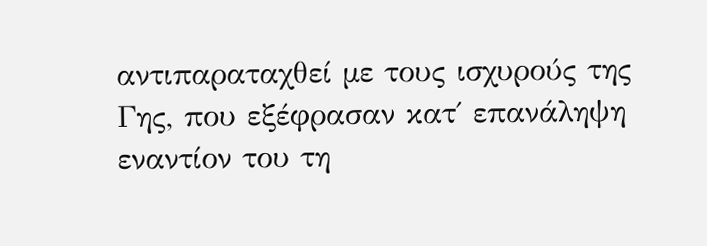αντιπαραταχθεί µε τους ισχυρούς της Γης, που εξέφρασαν κατ΄ επανάληψη εναντίον του τη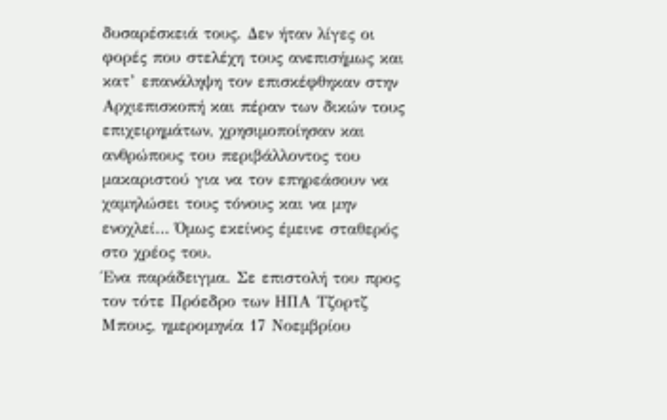δυσαρέσκειά τους. ∆εν ήταν λίγες οι φορές που στελέχη τους ανεπισήµως και κατ’ επανάληψη τον επισκέφθηκαν στην Αρχιεπισκοπή και πέραν των δικών τους επιχειρηµάτων, χρησιµοποίησαν και ανθρώπους του περιβάλλοντος του µακαριστού για να τον επηρεάσουν να χαµηλώσει τους τόνους και να µην ενοχλεί… Όµως εκείνος έµεινε σταθερός στο χρέος του.
Ένα παράδειγµα. Σε επιστολή του προς τον τότε Πρόεδρο των ΗΠΑ Τζορτζ Μπους, ηµεροµηνία 17 Νοεµβρίου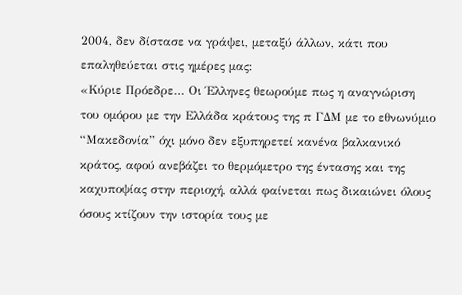2004, δεν δίστασε να γράψει, µεταξύ άλλων, κάτι που επαληθεύεται στις ηµέρες µας:
«Κύριε Πρόεδρε… Οι Έλληνες θεωρούµε πως η αναγνώριση του οµόρου µε την Ελλάδα κράτους της π Γ∆Μ µε το εθνωνύµιο “Μακεδονία” όχι µόνο δεν εξυπηρετεί κανένα βαλκανικό κράτος, αφού ανεβάζει το θερµόµετρο της έντασης και της καχυποψίας στην περιοχή, αλλά φαίνεται πως δικαιώνει όλους όσους κτίζουν την ιστορία τους µε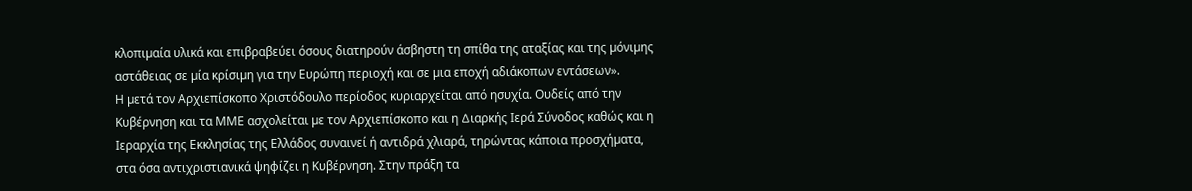κλοπιµαία υλικά και επιβραβεύει όσους διατηρούν άσβηστη τη σπίθα της αταξίας και της µόνιµης αστάθειας σε µία κρίσιµη για την Ευρώπη περιοχή και σε µια εποχή αδιάκοπων εντάσεων».
Η µετά τον Αρχιεπίσκοπο Χριστόδουλο περίοδος κυριαρχείται από ησυχία. Ουδείς από την Κυβέρνηση και τα ΜΜΕ ασχολείται µε τον Αρχιεπίσκοπο και η ∆ιαρκής Ιερά Σύνοδος καθώς και η Ιεραρχία της Εκκλησίας της Ελλάδος συναινεί ή αντιδρά χλιαρά, τηρώντας κάποια προσχήµατα, στα όσα αντιχριστιανικά ψηφίζει η Κυβέρνηση. Στην πράξη τα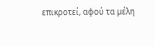επικροτεί, αφού τα µέλη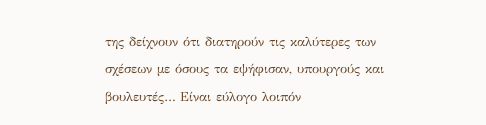της δείχνουν ότι διατηρούν τις καλύτερες των σχέσεων µε όσους τα εψήφισαν, υπουργούς και βουλευτές… Είναι εύλογο λοιπόν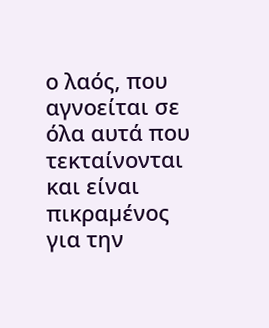ο λαός, που αγνοείται σε όλα αυτά που τεκταίνονται και είναι πικραµένος για την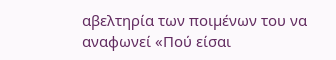αβελτηρία των ποιµένων του να αναφωνεί «Πού είσαι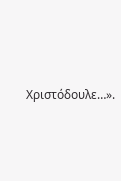Χριστόδουλε…».